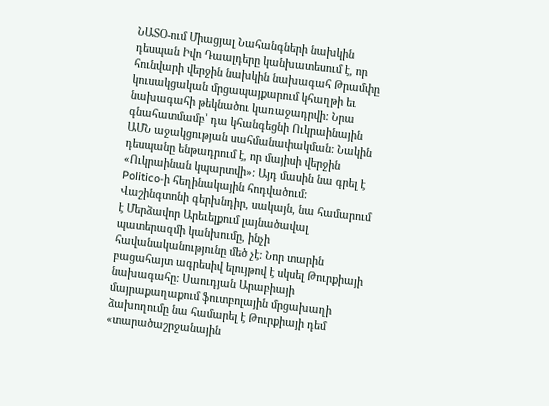ՆԱՏՕ-ում Միացյալ Նահանգների նախկին դեսպան Իվո Դաալդերը կանխատեսում է, որ հունվարի վերջին նախկին նախագահ Թրամփը կուսակցական մրցապայքարում կհաղթի եւ նախագահի թեկնածու կառաջադրվի: Նրա գնահատմամբ՝ դա կհանգեցնի Ուկրաինային ԱՄՆ աջակցության սահմանափակման: Նակին դեսպանը ենթադրում է, որ մայիսի վերջին «Ուկրաինան կպարտվի»: Այդ մասին նա գրել է Politico-ի հեղինակային հոդվածում:
Վաշինգտոնի գերխնդիր, սակայն, նա համարում է Մերձավոր Արեւելքում լայնածավալ պատերազմի կանխումը, ինչի հավանականությունը մեծ չէ: Նոր տարին բացահայտ ագրեսիվ ելույթով է սկսել Թուրքիայի նախագահը: Սաուդյան Արաբիայի մայրաքաղաքում ֆուտբոլային մրցախաղի ձախողումը նա համարել է Թուրքիայի դեմ «տարածաշրջանային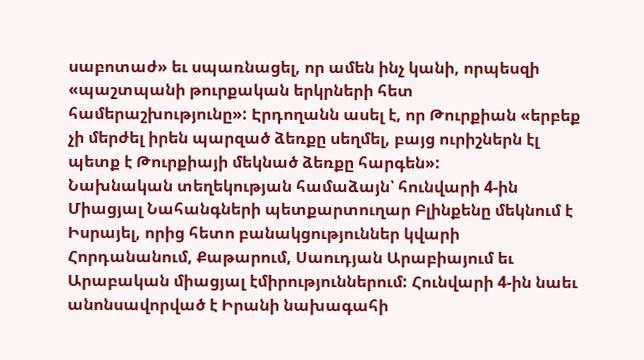սաբոտաժ» եւ սպառնացել, որ ամեն ինչ կանի, որպեսզի «պաշտպանի թուրքական երկրների հետ համերաշխությունը»: Էրդողանն ասել է, որ Թուրքիան «երբեք չի մերժել իրեն պարզած ձեռքը սեղմել, բայց ուրիշներն էլ պետք է Թուրքիայի մեկնած ձեռքը հարգեն»:
Նախնական տեղեկության համաձայն՝ հունվարի 4-ին Միացյալ Նահանգների պետքարտուղար Բլինքենը մեկնում է Իսրայել, որից հետո բանակցություններ կվարի Հորդանանում, Քաթարում, Սաուդյան Արաբիայում եւ Արաբական միացյալ էմիրություններում: Հունվարի 4-ին նաեւ անոնսավորված է Իրանի նախագահի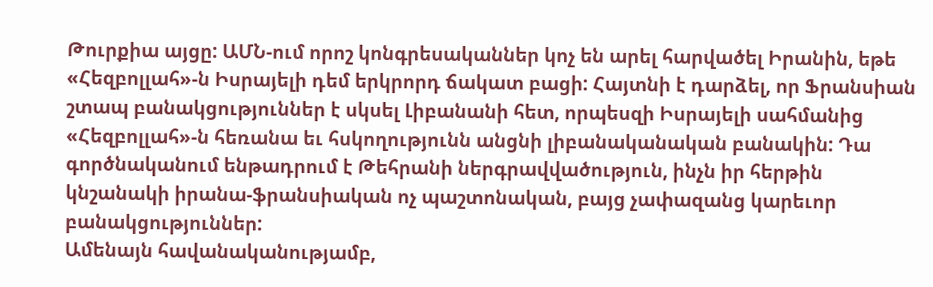Թուրքիա այցը: ԱՄՆ-ում որոշ կոնգրեսականներ կոչ են արել հարվածել Իրանին, եթե «Հեզբոլլահ»-ն Իսրայելի դեմ երկրորդ ճակատ բացի: Հայտնի է դարձել, որ Ֆրանսիան շտապ բանակցություններ է սկսել Լիբանանի հետ, որպեսզի Իսրայելի սահմանից «Հեզբոլլահ»-ն հեռանա եւ հսկողությունն անցնի լիբանականական բանակին: Դա գործնականում ենթադրում է Թեհրանի ներգրավվածություն, ինչն իր հերթին կնշանակի իրանա-ֆրանսիական ոչ պաշտոնական, բայց չափազանց կարեւոր բանակցություններ:
Ամենայն հավանականությամբ,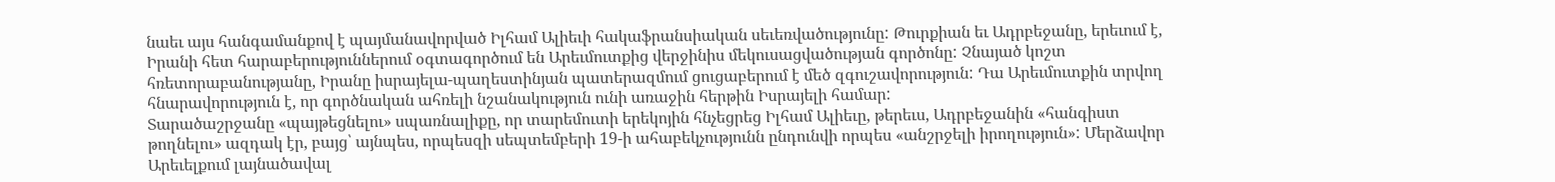նաեւ այս հանգամանքով է պայմանավորված Իլհամ Ալիեւի հակաֆրանսիական սեւեռվածությունը: Թուրքիան եւ Ադրբեջանը, երեւում է, Իրանի հետ հարաբերություններում օգտագործում են Արեւմուտքից վերջինիս մեկուսացվածության գործոնը: Չնայած կոշտ հռետորաբանությանը, Իրանը իսրայելա-պաղեստինյան պատերազմում ցուցաբերում է մեծ զգուշավորություն: Դա Արեւմուտքին տրվող հնարավորություն է, որ գործնական ահռելի նշանակություն ունի առաջին հերթին Իսրայելի համար:
Տարածաշրջանը «պայթեցնելու» սպառնալիքը, որ տարեմուտի երեկոյին հնչեցրեց Իլհամ Ալիեւը, թերեւս, Ադրբեջանին «հանգիստ թողնելու» ազդակ էր, բայց՝ այնպես, որպեսզի սեպտեմբերի 19-ի ահաբեկչությունն ընդունվի որպես «անշրջելի իրողություն»: Մերձավոր Արեւելքում լայնածավալ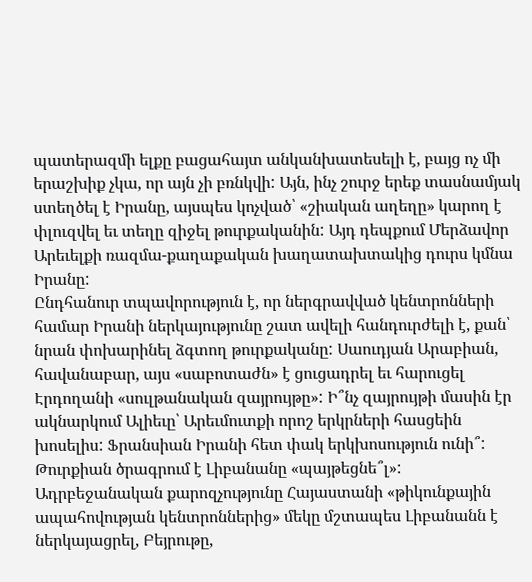պատերազմի ելքը բացահայտ անկանխատեսելի է, բայց ոչ մի երաշխիք չկա, որ այն չի բռնկվի: Այն, ինչ շուրջ երեք տասնամյակ ստեղծել է Իրանը, այսպես կոչված՝ «շիական աղեղը» կարող է փլուզվել եւ տեղը զիջել թուրքականին: Այդ դեպքում Մերձավոր Արեւելքի ռազմա-քաղաքական խաղատախտակից դուրս կմնա Իրանը:
Ընդհանուր տպավորություն է, որ ներգրավված կենտրոնների համար Իրանի ներկայությունը շատ ավելի հանդուրժելի է, քան՝ նրան փոխարինել ձգտող թուրքականը: Սաուդյան Արաբիան, հավանաբար, այս «սաբոտաժն» է ցուցադրել եւ հարուցել Էրդողանի «սուլթանական զայրույթը»: Ի՞նչ զայրույթի մասին էր ակնարկում Ալիեւը՝ Արեւմուտքի որոշ երկրների հասցեին խոսելիս: Ֆրանսիան Իրանի հետ փակ երկխոսություն ունի՞: Թուրքիան ծրագրում է Լիբանանը «պայթեցնե՞լ»: Ադրբեջանական քարոզչությունը Հայաստանի «թիկունքային ապահովության կենտրոններից» մեկը մշտապես Լիբանանն է ներկայացրել, Բեյրութը,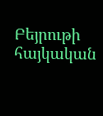Բեյրութի հայկական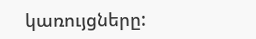կառույցները: